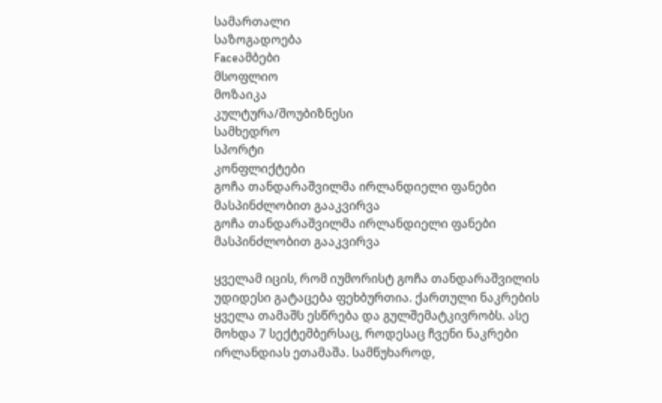სამართალი
საზოგადოება
Faceამბები
მსოფლიო
მოზაიკა
კულტურა/შოუბიზნესი
სამხედრო
სპორტი
კონფლიქტები
გოჩა თანდარაშვილმა ირლანდიელი ფანები მასპინძლობით გააკვირვა
გოჩა თანდარაშვილმა ირლანდიელი ფანები მასპინძლობით გააკვირვა

ყველამ იცის, რომ იუმორისტ გოჩა თანდარაშვილის უდიდესი გატაცება ფეხბურთია. ქართული ნაკრების ყველა თამაშს ესწრება და გულშემატკივრობს. ასე მოხდა 7 სექტემბერსაც, როდესაც ჩვენი ნაკრები ირლანდიას ეთამაშა. სამწუხაროდ,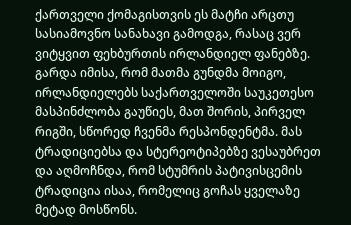ქართველი ქომაგისთვის ეს მატჩი არცთუ სასიამოვნო სანახავი გამოდგა, რასაც ვერ ვიტყვით ფეხბურთის ირლანდიელ ფანებზე. გარდა იმისა, რომ მათმა გუნდმა მოიგო, ირლანდიელებს საქართველოში საუკეთესო მასპინძლობა გაუწიეს, მათ შორის, პირველ რიგში, სწორედ ჩვენმა რესპონდენტმა. მას ტრადიციებსა და სტერეოტიპებზე ვესაუბრეთ და აღმოჩნდა, რომ სტუმრის პატივისცემის ტრადიცია ისაა, რომელიც გოჩას ყველაზე მეტად მოსწონს.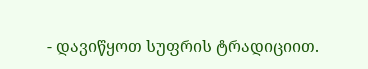- დავიწყოთ სუფრის ტრადიციით.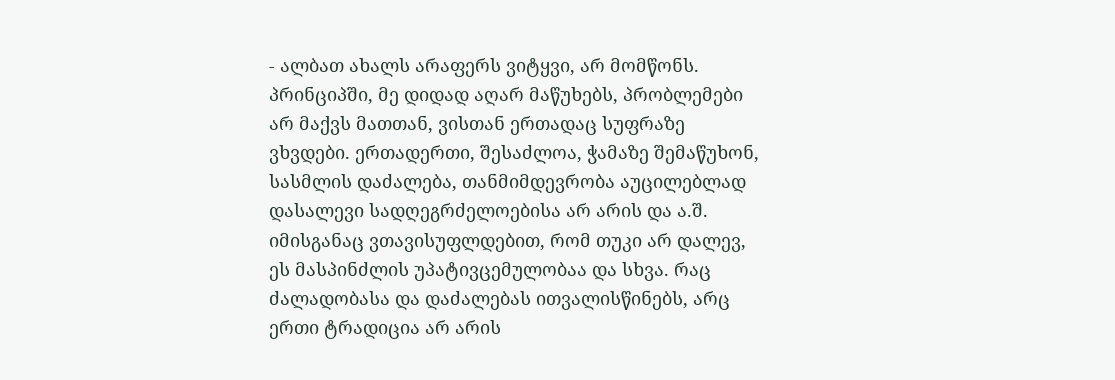- ალბათ ახალს არაფერს ვიტყვი, არ მომწონს. პრინციპში, მე დიდად აღარ მაწუხებს, პრობლემები არ მაქვს მათთან, ვისთან ერთადაც სუფრაზე ვხვდები. ერთადერთი, შესაძლოა, ჭამაზე შემაწუხონ, სასმლის დაძალება, თანმიმდევრობა აუცილებლად დასალევი სადღეგრძელოებისა არ არის და ა.შ. იმისგანაც ვთავისუფლდებით, რომ თუკი არ დალევ, ეს მასპინძლის უპატივცემულობაა და სხვა. რაც ძალადობასა და დაძალებას ითვალისწინებს, არც ერთი ტრადიცია არ არის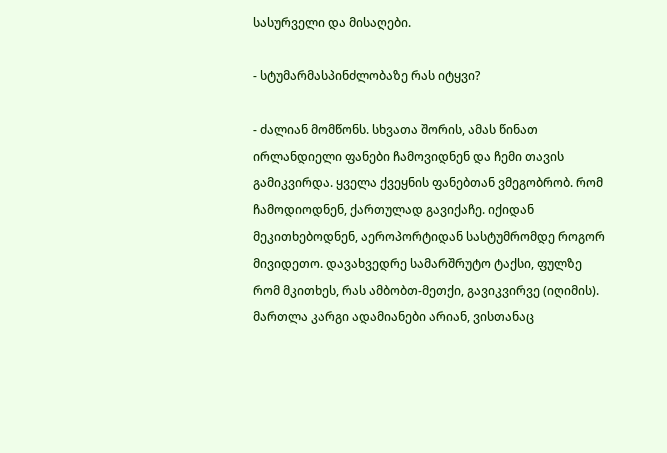სასურველი და მისაღები.

- სტუმარმასპინძლობაზე რას იტყვი?

- ძალიან მომწონს. სხვათა შორის, ამას წინათ ირლანდიელი ფანები ჩამოვიდნენ და ჩემი თავის გამიკვირდა. ყველა ქვეყნის ფანებთან ვმეგობრობ. რომ ჩამოდიოდნენ, ქართულად გავიქაჩე. იქიდან მეკითხებოდნენ, აეროპორტიდან სასტუმრომდე როგორ მივიდეთო. დავახვედრე სამარშრუტო ტაქსი, ფულზე რომ მკითხეს, რას ამბობთ-მეთქი, გავიკვირვე (იღიმის). მართლა კარგი ადამიანები არიან, ვისთანაც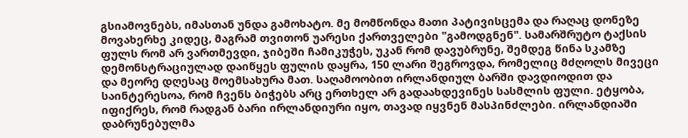გსიამოვნებს, იმასთან უნდა გამოხატო. მე მომწონდა მათი პატივისცემა და რაღაც დონეზე მოვახერხე კიდეც, მაგრამ თვითონ უარესი ქართველები "გამოდგნენ". სამარშრუტო ტაქსის ფულს რომ არ ვართმევდი, ჯიბეში ჩამიკუჭეს, უკან რომ დავუბრუნე, შემდეგ წინა სკამზე დემონსტრაციულად დაიწყეს ფულის დაყრა, 150 ლარი შეგროვდა, რომელიც მძღოლს მივეცი და მეორე დღესაც მოემსახურა მათ. საღამოობით ირლანდიულ ბარში დავდიოდით და საინტერესოა, რომ ჩვენს ბიჭებს არც ერთხელ არ გადაახდევინეს სასმლის ფული. ეტყობა, იფიქრეს, რომ რადგან ბარი ირლანდიური იყო, თავად იყვნენ მასპინძლები. ირლანდიაში დაბრუნებულმა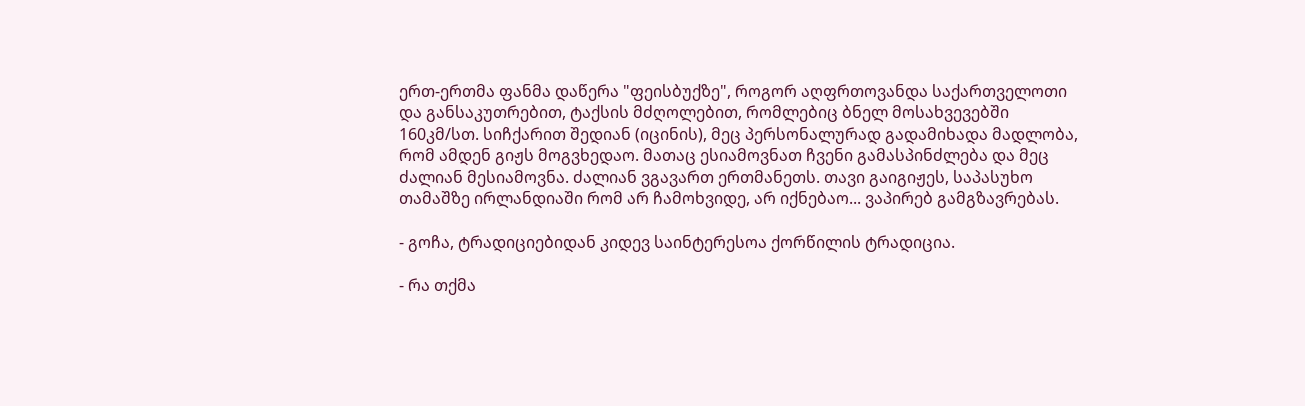ერთ-ერთმა ფანმა დაწერა "ფეისბუქზე", როგორ აღფრთოვანდა საქართველოთი და განსაკუთრებით, ტაქსის მძღოლებით, რომლებიც ბნელ მოსახვევებში 160კმ/სთ. სიჩქარით შედიან (იცინის), მეც პერსონალურად გადამიხადა მადლობა, რომ ამდენ გიჟს მოგვხედაო. მათაც ესიამოვნათ ჩვენი გამასპინძლება და მეც ძალიან მესიამოვნა. ძალიან ვგავართ ერთმანეთს. თავი გაიგიჟეს, საპასუხო თამაშზე ირლანდიაში რომ არ ჩამოხვიდე, არ იქნებაო... ვაპირებ გამგზავრებას.

- გოჩა, ტრადიციებიდან კიდევ საინტერესოა ქორწილის ტრადიცია.

- რა თქმა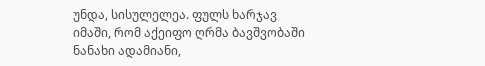უნდა, სისულელეა. ფულს ხარჯავ იმაში, რომ აქეიფო ღრმა ბავშვობაში ნანახი ადამიანი,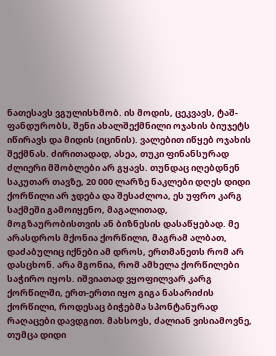ნათესავს ვგულისხმობ. ის მოდის, ცეკვავს, ტაშ-ფანდურობს, შენი ახალშექმნილი ოჯახის ბიუჯეტს იწირავს და მიდის (იცინის). ვალებით იწყებ ოჯახის შექმნას. ძირითადად, ასეა, თუკი ფინანსურად ძლიერი მშობლები არ გყავს. თუნდაც იღებდნენ საკუთარ თავზე, 20 000 ლარზე ნაკლები დღეს დიდი ქორწილი არ ჯდება და შესაძლოა, ეს უფრო კარგ საქმეში გამოიყენო, მაგალითად, მოგზაურობისთვის ან ბიზნესის დასაწყებად. მე არასდროს მქონია ქორწილი, მაგრამ ალბათ, დაძაბულიც იქნები ამ დროს, ერთმანეთს რომ არ დასცხონ. არა მგონია, რომ ამხელა ქორწილები საჭირო იყოს. იშვიათად ვყოფილვარ კარგ ქორწილში, ერთ-ერთი იყო გიგა ნასარიძის ქორწილი, როდესაც ბიჭებმა სპონტანურად რაღაცები დავდგით. მახსოვს, ძალიან ვისიამოვნე, თუმცა დიდი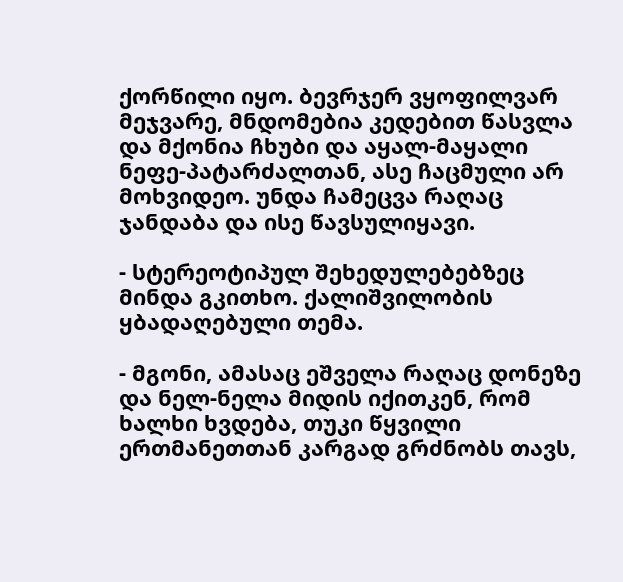ქორწილი იყო. ბევრჯერ ვყოფილვარ მეჯვარე, მნდომებია კედებით წასვლა და მქონია ჩხუბი და აყალ-მაყალი ნეფე-პატარძალთან, ასე ჩაცმული არ მოხვიდეო. უნდა ჩამეცვა რაღაც ჯანდაბა და ისე წავსულიყავი.

- სტერეოტიპულ შეხედულებებზეც მინდა გკითხო. ქალიშვილობის ყბადაღებული თემა.

- მგონი, ამასაც ეშველა რაღაც დონეზე და ნელ-ნელა მიდის იქითკენ, რომ ხალხი ხვდება, თუკი წყვილი ერთმანეთთან კარგად გრძნობს თავს,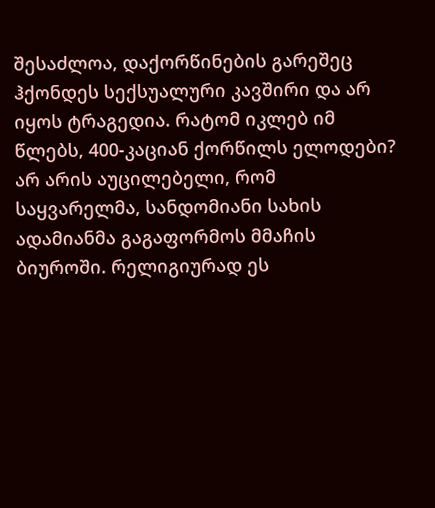შესაძლოა, დაქორწინების გარეშეც ჰქონდეს სექსუალური კავშირი და არ იყოს ტრაგედია. რატომ იკლებ იმ წლებს, 400-კაციან ქორწილს ელოდები? არ არის აუცილებელი, რომ საყვარელმა, სანდომიანი სახის ადამიანმა გაგაფორმოს მმაჩის ბიუროში. რელიგიურად ეს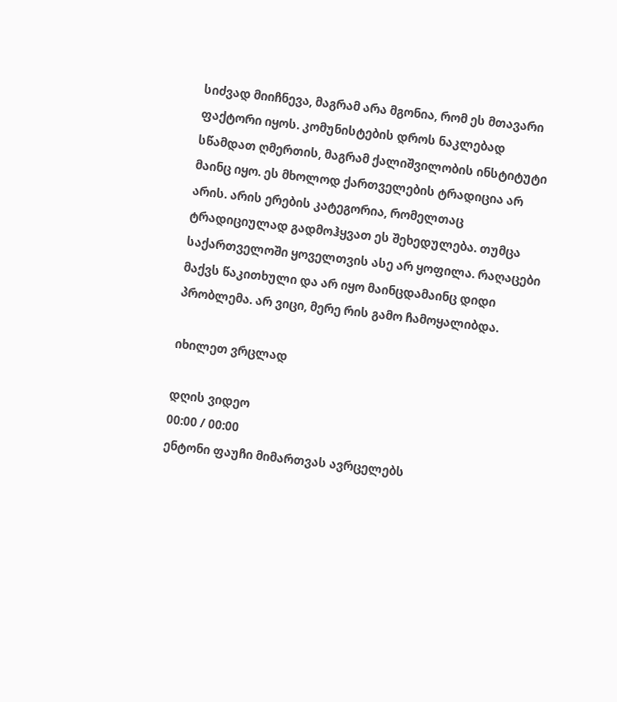სიძვად მიიჩნევა, მაგრამ არა მგონია, რომ ეს მთავარი ფაქტორი იყოს. კომუნისტების დროს ნაკლებად სწამდათ ღმერთის, მაგრამ ქალიშვილობის ინსტიტუტი მაინც იყო. ეს მხოლოდ ქართველების ტრადიცია არ არის. არის ერების კატეგორია, რომელთაც ტრადიციულად გადმოჰყვათ ეს შეხედულება. თუმცა საქართველოში ყოველთვის ასე არ ყოფილა. რაღაცები მაქვს წაკითხული და არ იყო მაინცდამაინც დიდი პრობლემა. არ ვიცი, მერე რის გამო ჩამოყალიბდა.

იხილეთ ვრცლად

დღის ვიდეო
00:00 / 00:00
ენტონი ფაუჩი მიმართვას ავრცელებს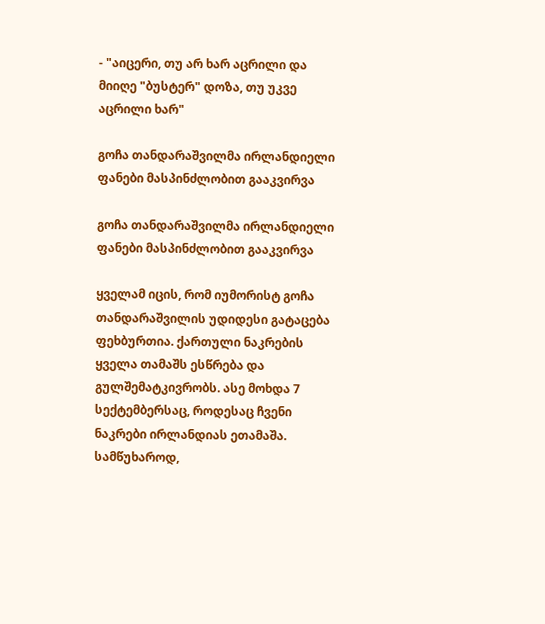- "აიცერი, თუ არ ხარ აცრილი და მიიღე "ბუსტერ" დოზა, თუ უკვე აცრილი ხარ"

გოჩა თანდარაშვილმა ირლანდიელი ფანები მასპინძლობით გააკვირვა

გოჩა თანდარაშვილმა ირლანდიელი ფანები მასპინძლობით გააკვირვა

ყველამ იცის, რომ იუმორისტ გოჩა თანდარაშვილის უდიდესი გატაცება ფეხბურთია. ქართული ნაკრების ყველა თამაშს ესწრება და გულშემატკივრობს. ასე მოხდა 7 სექტემბერსაც, როდესაც ჩვენი ნაკრები ირლანდიას ეთამაშა. სამწუხაროდ,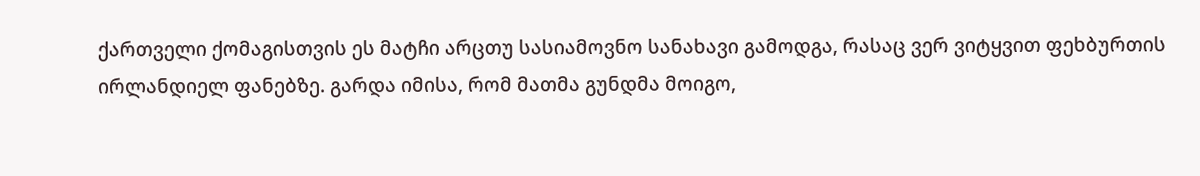ქართველი ქომაგისთვის ეს მატჩი არცთუ სასიამოვნო სანახავი გამოდგა, რასაც ვერ ვიტყვით ფეხბურთის ირლანდიელ ფანებზე. გარდა იმისა, რომ მათმა გუნდმა მოიგო,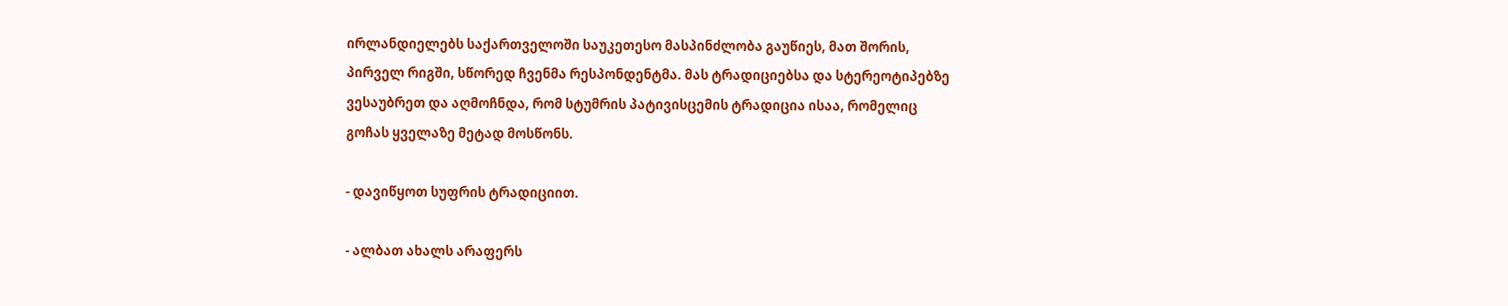ირლანდიელებს საქართველოში საუკეთესო მასპინძლობა გაუწიეს, მათ შორის, პირველ რიგში, სწორედ ჩვენმა რესპონდენტმა. მას ტრადიციებსა და სტერეოტიპებზე ვესაუბრეთ და აღმოჩნდა, რომ სტუმრის პატივისცემის ტრადიცია ისაა, რომელიც გოჩას ყველაზე მეტად მოსწონს.

- დავიწყოთ სუფრის ტრადიციით.

- ალბათ ახალს არაფერს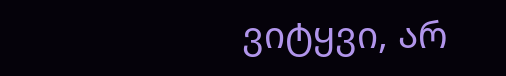ვიტყვი, არ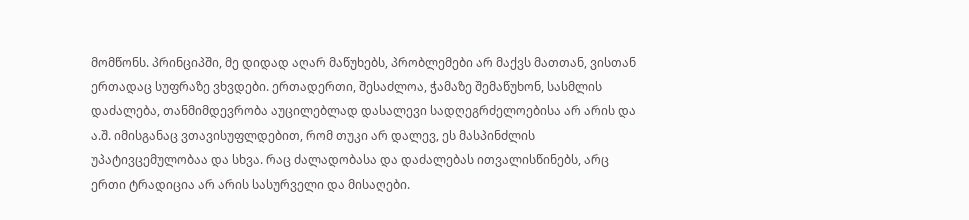მომწონს. პრინციპში, მე დიდად აღარ მაწუხებს, პრობლემები არ მაქვს მათთან, ვისთან ერთადაც სუფრაზე ვხვდები. ერთადერთი, შესაძლოა, ჭამაზე შემაწუხონ, სასმლის დაძალება, თანმიმდევრობა აუცილებლად დასალევი სადღეგრძელოებისა არ არის და ა.შ. იმისგანაც ვთავისუფლდებით, რომ თუკი არ დალევ, ეს მასპინძლის უპატივცემულობაა და სხვა. რაც ძალადობასა და დაძალებას ითვალისწინებს, არც ერთი ტრადიცია არ არის სასურველი და მისაღები.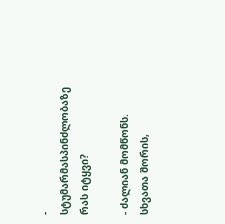- სტუმარმასპინძლობაზე რას იტყვი?

- ძალიან მომწონს. სხვათა შორის,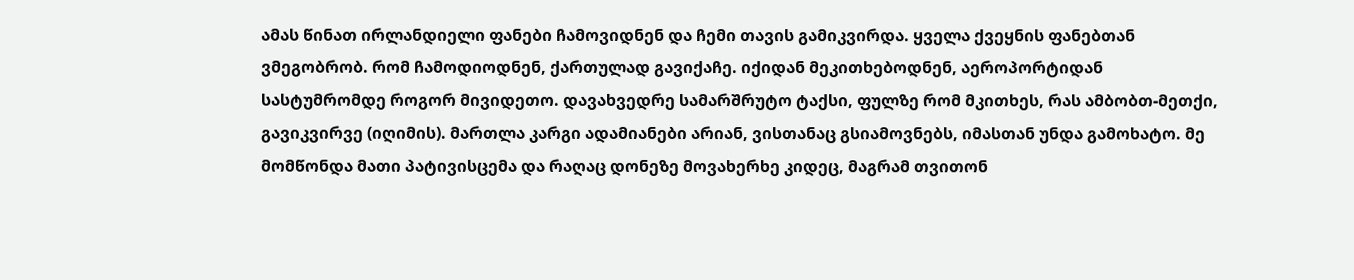ამას წინათ ირლანდიელი ფანები ჩამოვიდნენ და ჩემი თავის გამიკვირდა. ყველა ქვეყნის ფანებთან ვმეგობრობ. რომ ჩამოდიოდნენ, ქართულად გავიქაჩე. იქიდან მეკითხებოდნენ, აეროპორტიდან სასტუმრომდე როგორ მივიდეთო. დავახვედრე სამარშრუტო ტაქსი, ფულზე რომ მკითხეს, რას ამბობთ-მეთქი, გავიკვირვე (იღიმის). მართლა კარგი ადამიანები არიან, ვისთანაც გსიამოვნებს, იმასთან უნდა გამოხატო. მე მომწონდა მათი პატივისცემა და რაღაც დონეზე მოვახერხე კიდეც, მაგრამ თვითონ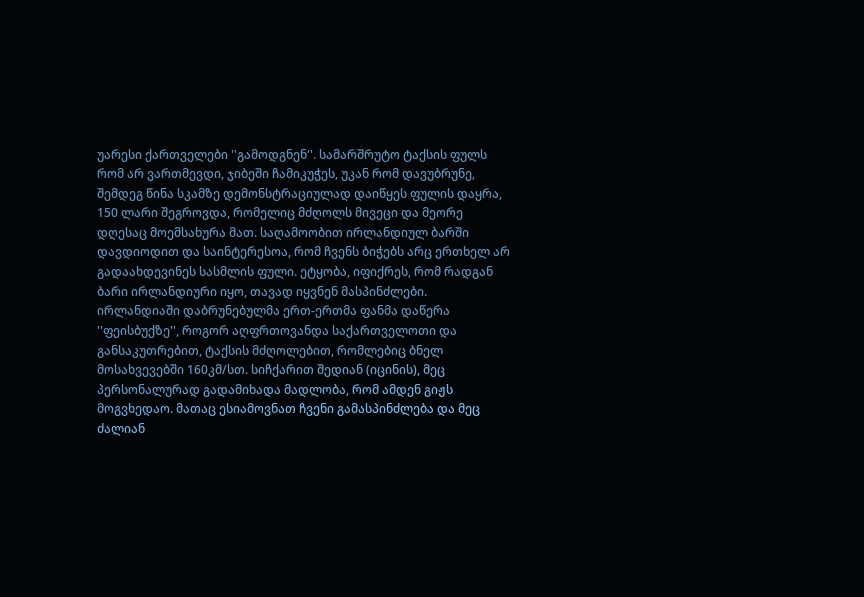უარესი ქართველები ''გამოდგნენ''. სამარშრუტო ტაქსის ფულს რომ არ ვართმევდი, ჯიბეში ჩამიკუჭეს, უკან რომ დავუბრუნე, შემდეგ წინა სკამზე დემონსტრაციულად დაიწყეს ფულის დაყრა, 150 ლარი შეგროვდა, რომელიც მძღოლს მივეცი და მეორე დღესაც მოემსახურა მათ. საღამოობით ირლანდიულ ბარში დავდიოდით და საინტერესოა, რომ ჩვენს ბიჭებს არც ერთხელ არ გადაახდევინეს სასმლის ფული. ეტყობა, იფიქრეს, რომ რადგან ბარი ირლანდიური იყო, თავად იყვნენ მასპინძლები. ირლანდიაში დაბრუნებულმა ერთ-ერთმა ფანმა დაწერა ''ფეისბუქზე'', როგორ აღფრთოვანდა საქართველოთი და განსაკუთრებით, ტაქსის მძღოლებით, რომლებიც ბნელ მოსახვევებში 160კმ/სთ. სიჩქარით შედიან (იცინის), მეც პერსონალურად გადამიხადა მადლობა, რომ ამდენ გიჟს მოგვხედაო. მათაც ესიამოვნათ ჩვენი გამასპინძლება და მეც ძალიან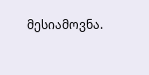მესიამოვნა.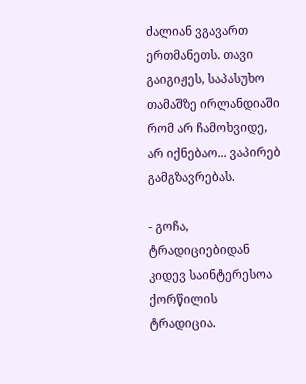ძალიან ვგავართ ერთმანეთს. თავი გაიგიჟეს, საპასუხო თამაშზე ირლანდიაში რომ არ ჩამოხვიდე, არ იქნებაო... ვაპირებ გამგზავრებას.

- გოჩა, ტრადიციებიდან კიდევ საინტერესოა ქორწილის ტრადიცია.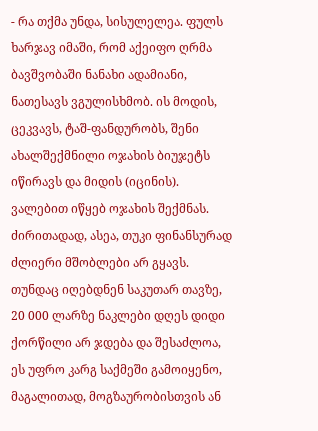- რა თქმა უნდა, სისულელეა. ფულს ხარჯავ იმაში, რომ აქეიფო ღრმა ბავშვობაში ნანახი ადამიანი, ნათესავს ვგულისხმობ. ის მოდის, ცეკვავს, ტაშ-ფანდურობს, შენი ახალშექმნილი ოჯახის ბიუჯეტს იწირავს და მიდის (იცინის). ვალებით იწყებ ოჯახის შექმნას. ძირითადად, ასეა, თუკი ფინანსურად ძლიერი მშობლები არ გყავს. თუნდაც იღებდნენ საკუთარ თავზე, 20 000 ლარზე ნაკლები დღეს დიდი ქორწილი არ ჯდება და შესაძლოა, ეს უფრო კარგ საქმეში გამოიყენო, მაგალითად, მოგზაურობისთვის ან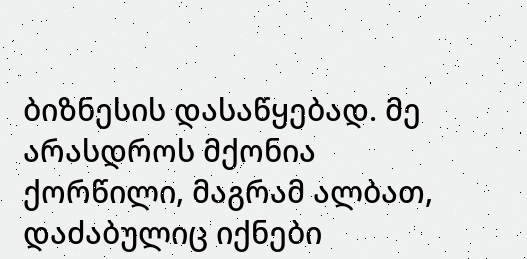ბიზნესის დასაწყებად. მე არასდროს მქონია ქორწილი, მაგრამ ალბათ, დაძაბულიც იქნები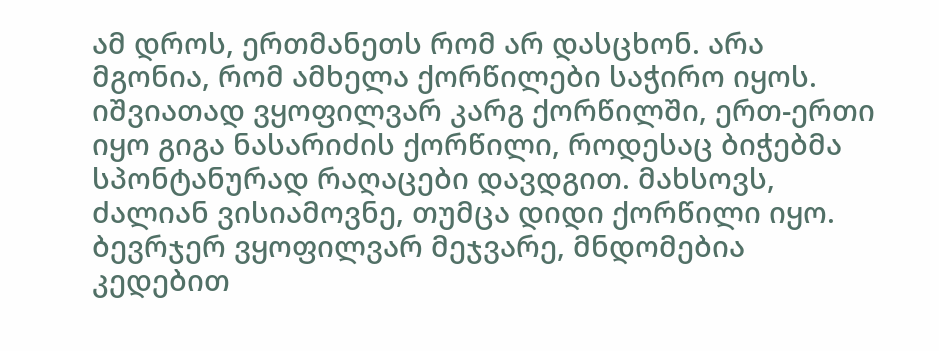ამ დროს, ერთმანეთს რომ არ დასცხონ. არა მგონია, რომ ამხელა ქორწილები საჭირო იყოს. იშვიათად ვყოფილვარ კარგ ქორწილში, ერთ-ერთი იყო გიგა ნასარიძის ქორწილი, როდესაც ბიჭებმა სპონტანურად რაღაცები დავდგით. მახსოვს, ძალიან ვისიამოვნე, თუმცა დიდი ქორწილი იყო. ბევრჯერ ვყოფილვარ მეჯვარე, მნდომებია კედებით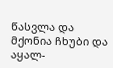წასვლა და მქონია ჩხუბი და აყალ-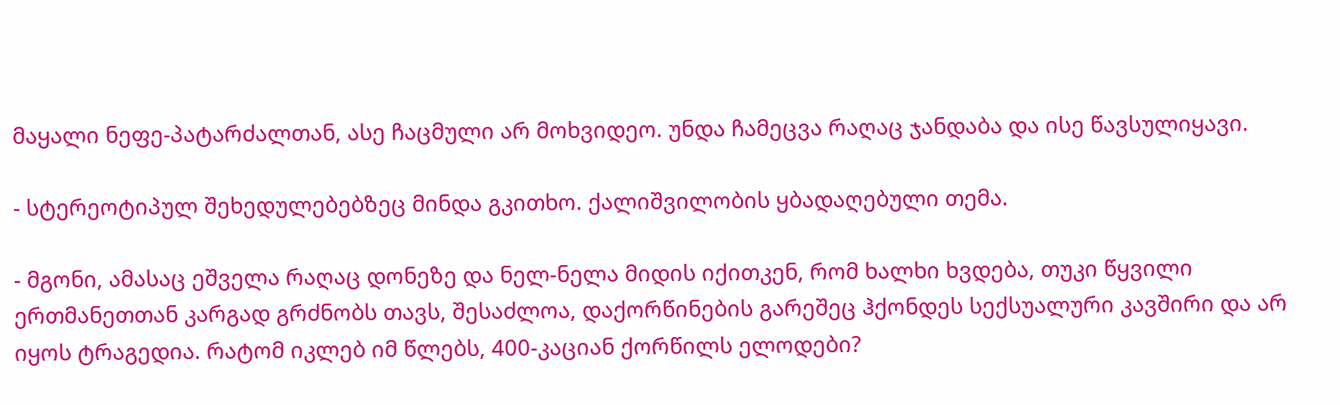მაყალი ნეფე-პატარძალთან, ასე ჩაცმული არ მოხვიდეო. უნდა ჩამეცვა რაღაც ჯანდაბა და ისე წავსულიყავი.

- სტერეოტიპულ შეხედულებებზეც მინდა გკითხო. ქალიშვილობის ყბადაღებული თემა.

- მგონი, ამასაც ეშველა რაღაც დონეზე და ნელ-ნელა მიდის იქითკენ, რომ ხალხი ხვდება, თუკი წყვილი ერთმანეთთან კარგად გრძნობს თავს, შესაძლოა, დაქორწინების გარეშეც ჰქონდეს სექსუალური კავშირი და არ იყოს ტრაგედია. რატომ იკლებ იმ წლებს, 400-კაციან ქორწილს ელოდები?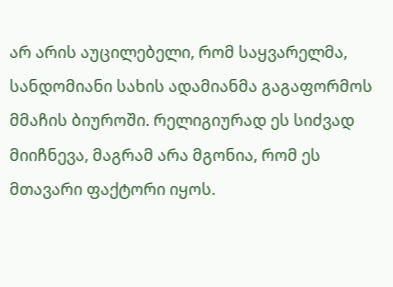არ არის აუცილებელი, რომ საყვარელმა, სანდომიანი სახის ადამიანმა გაგაფორმოს მმაჩის ბიუროში. რელიგიურად ეს სიძვად მიიჩნევა, მაგრამ არა მგონია, რომ ეს მთავარი ფაქტორი იყოს.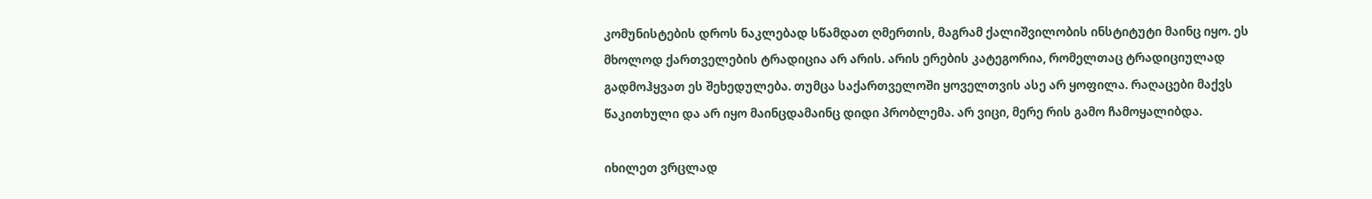კომუნისტების დროს ნაკლებად სწამდათ ღმერთის, მაგრამ ქალიშვილობის ინსტიტუტი მაინც იყო. ეს მხოლოდ ქართველების ტრადიცია არ არის. არის ერების კატეგორია, რომელთაც ტრადიციულად გადმოჰყვათ ეს შეხედულება. თუმცა საქართველოში ყოველთვის ასე არ ყოფილა. რაღაცები მაქვს წაკითხული და არ იყო მაინცდამაინც დიდი პრობლემა. არ ვიცი, მერე რის გამო ჩამოყალიბდა.

იხილეთ ვრცლად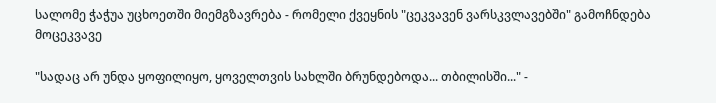სალომე ჭაჭუა უცხოეთში მიემგზავრება - რომელი ქვეყნის "ცეკვავენ ვარსკვლავებში" გამოჩნდება მოცეკვავე

"სადაც არ უნდა ყოფილიყო, ყოველთვის სახლში ბრუნდებოდა... თბილისში..." -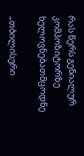რას წერს გენიალურ კომპოზიტორზე ხელოვნებათმცოდნე

„თბილისური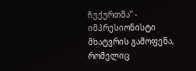ჩუქურთმა“ - იმპრესიონისტი მხატვრის გამოფენა, რომელიც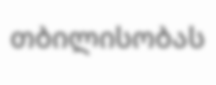თბილისობას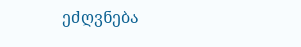ეძღვნება